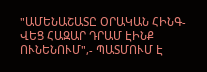"ԱՄԵՆԱՇԱՏԸ ՕՐԱԿԱՆ ՀԻՆԳ-ՎԵՑ ՀԱԶԱՐ ԴՐԱՄ ԷԻՆՔ ՈՒՆԵՆՈՒՄ",- ՊԱՏՄՈՒՄ Է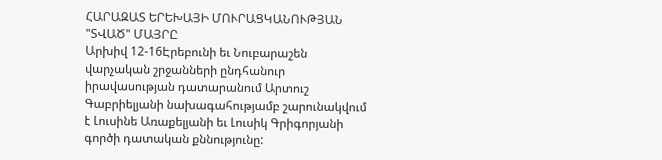ՀԱՐԱԶԱՏ ԵՐԵԽԱՅԻ ՄՈՒՐԱՑԿԱՆՈՒԹՅԱՆ "ՏՎԱԾ" ՄԱՅՐԸ
Արխիվ 12-16Էրեբունի եւ Նուբարաշեն վարչական շրջանների ընդհանուր իրավասության դատարանում Արտուշ Գաբրիելյանի նախագահությամբ շարունակվում է Լուսինե Առաքելյանի եւ Լուսիկ Գրիգորյանի գործի դատական քննությունը: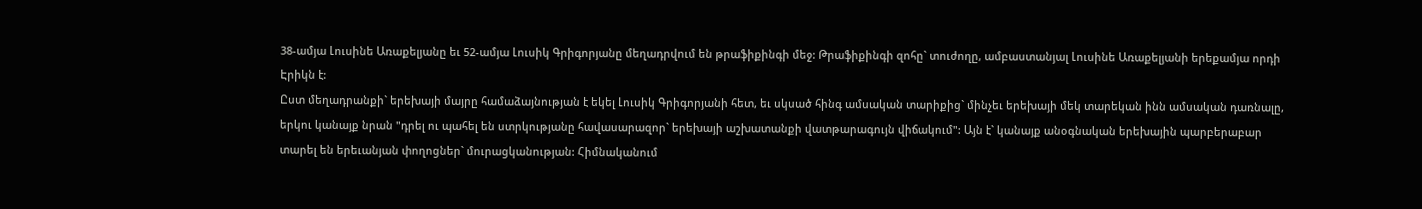38-ամյա Լուսինե Առաքելյանը եւ 52-ամյա Լուսիկ Գրիգորյանը մեղադրվում են թրաֆիքինգի մեջ: Թրաֆիքինգի զոհը` տուժողը, ամբաստանյալ Լուսինե Առաքելյանի երեքամյա որդի Էրիկն է:
Ըստ մեղադրանքի` երեխայի մայրը համաձայնության է եկել Լուսիկ Գրիգորյանի հետ, եւ սկսած հինգ ամսական տարիքից` մինչեւ երեխայի մեկ տարեկան ինն ամսական դառնալը, երկու կանայք նրան "դրել ու պահել են ստրկությանը հավասարազոր` երեխայի աշխատանքի վատթարագույն վիճակում": Այն է` կանայք անօգնական երեխային պարբերաբար տարել են երեւանյան փողոցներ` մուրացկանության: Հիմնականում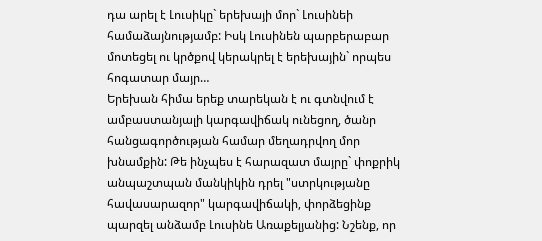դա արել է Լուսիկը` երեխայի մոր` Լուսինեի համաձայնությամբ: Իսկ Լուսինեն պարբերաբար մոտեցել ու կրծքով կերակրել է երեխային` որպես հոգատար մայր…
Երեխան հիմա երեք տարեկան է ու գտնվում է ամբաստանյալի կարգավիճակ ունեցող, ծանր հանցագործության համար մեղադրվող մոր խնամքին: Թե ինչպես է հարազատ մայրը` փոքրիկ անպաշտպան մանկիկին դրել "ստրկությանը հավասարազոր" կարգավիճակի, փորձեցինք պարզել անձամբ Լուսինե Առաքելյանից: Նշենք, որ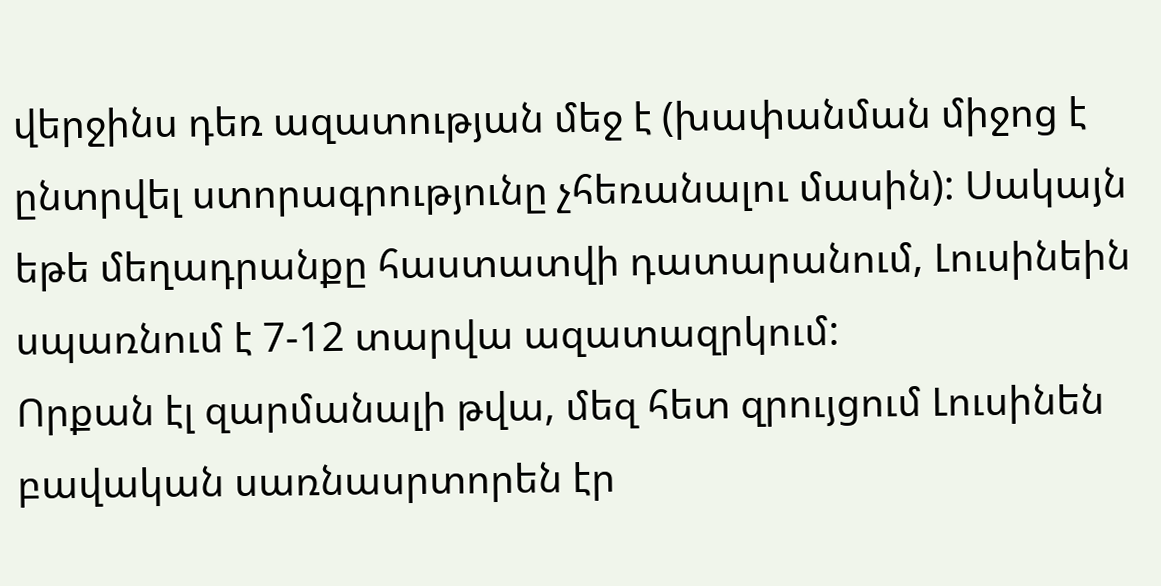վերջինս դեռ ազատության մեջ է (խափանման միջոց է ընտրվել ստորագրությունը չհեռանալու մասին): Սակայն եթե մեղադրանքը հաստատվի դատարանում, Լուսինեին սպառնում է 7-12 տարվա ազատազրկում:
Որքան էլ զարմանալի թվա, մեզ հետ զրույցում Լուսինեն բավական սառնասրտորեն էր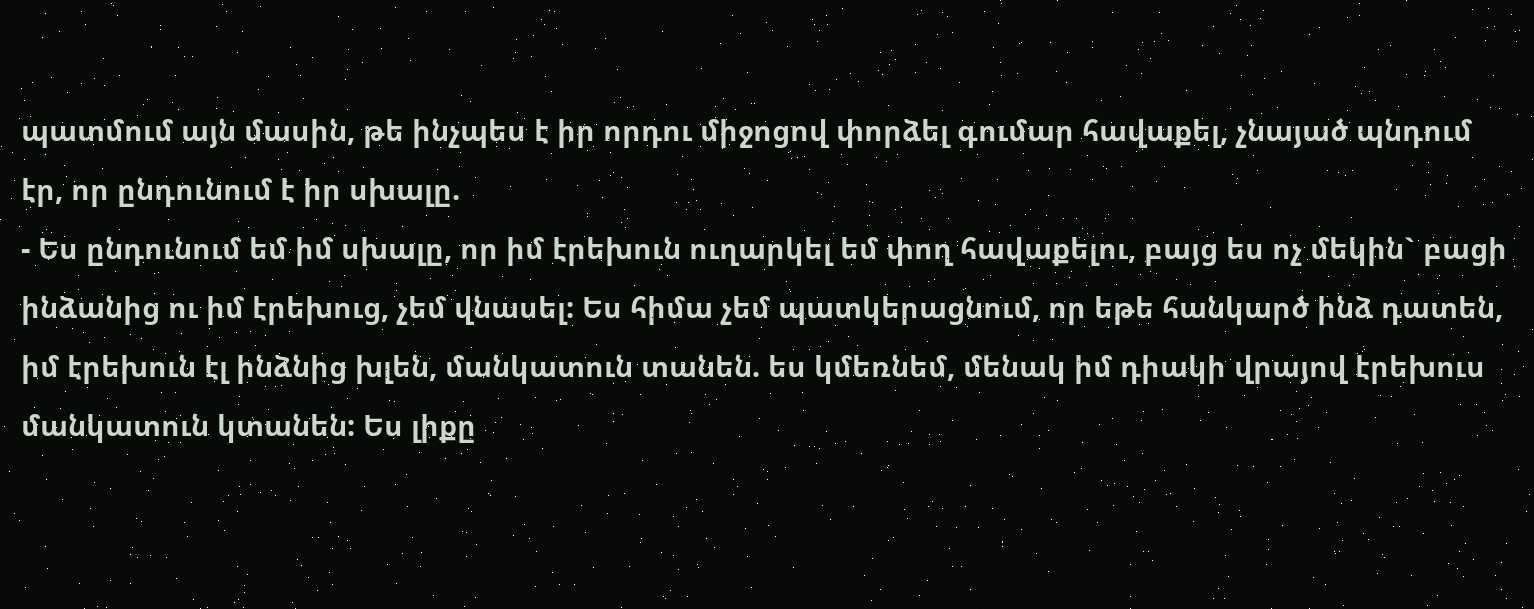պատմում այն մասին, թե ինչպես է իր որդու միջոցով փորձել գումար հավաքել, չնայած պնդում էր, որ ընդունում է իր սխալը.
- Ես ընդունում եմ իմ սխալը, որ իմ էրեխուն ուղարկել եմ փող հավաքելու, բայց ես ոչ մեկին` բացի ինձանից ու իմ էրեխուց, չեմ վնասել: Ես հիմա չեմ պատկերացնում, որ եթե հանկարծ ինձ դատեն, իմ էրեխուն էլ ինձնից խլեն, մանկատուն տանեն. ես կմեռնեմ, մենակ իմ դիակի վրայով էրեխուս մանկատուն կտանեն: Ես լիքը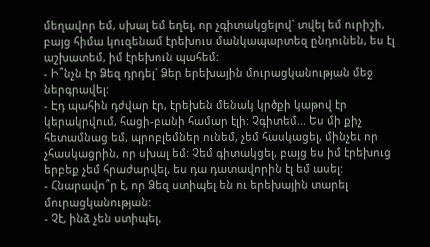մեղավոր եմ, սխալ եմ եղել, որ չգիտակցելով` տվել եմ ուրիշի, բայց հիմա կուզենամ էրեխուս մանկապարտեզ ընդունեն, ես էլ աշխատեմ, իմ էրեխուն պահեմ:
- Ի՞նչն էր Ձեզ դրդել` Ձեր երեխային մուրացկանության մեջ ներգրավել:
- Էդ պահին դժվար էր, էրեխեն մենակ կրծքի կաթով էր կերակրվում, հացի-բանի համար էլի: Չգիտեմ... Ես մի քիչ հետամնաց եմ, պրոբլեմներ ունեմ, չեմ հասկացել, մինչեւ որ չհասկացրին, որ սխալ եմ: Չեմ գիտակցել, բայց ես իմ էրեխուց երբեք չեմ հրաժարվել, ես դա դատավորին էլ եմ ասել:
- Հնարավո՞ր է, որ Ձեզ ստիպել են ու երեխային տարել մուրացկանության:
- Չէ, ինձ չեն ստիպել,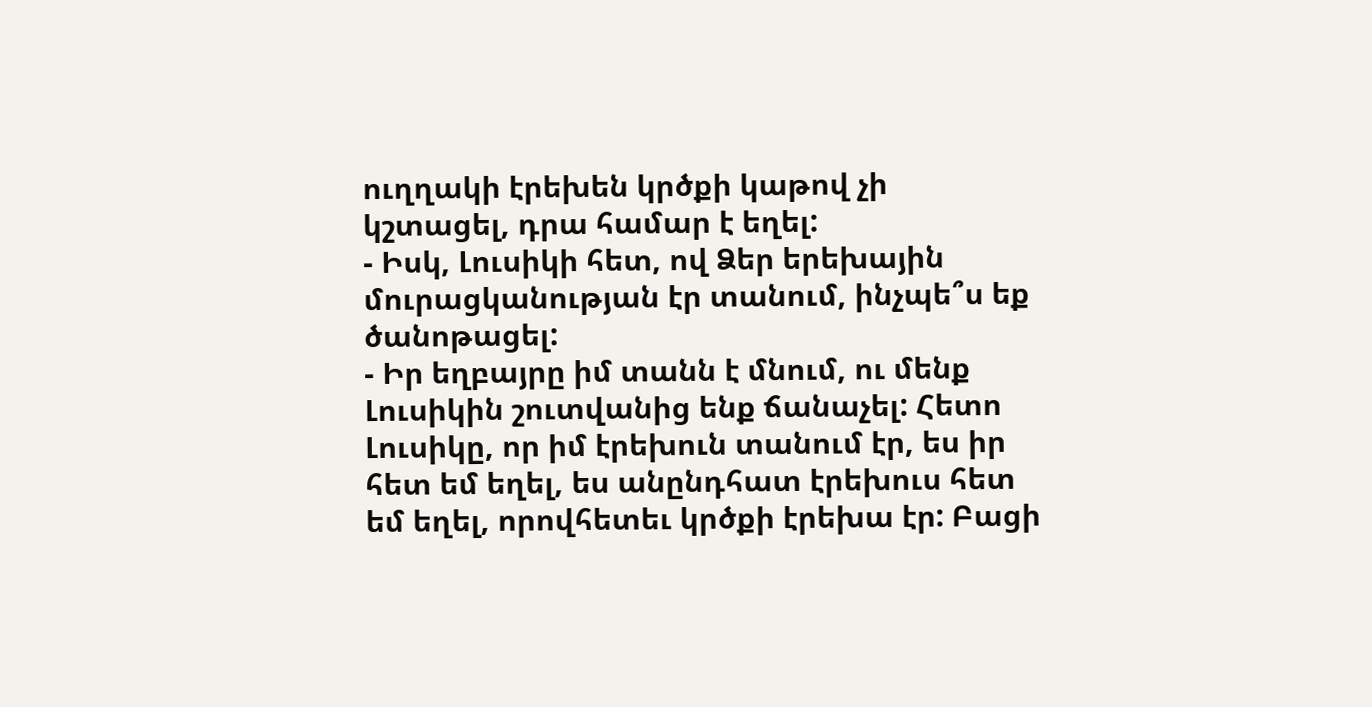ուղղակի էրեխեն կրծքի կաթով չի կշտացել, դրա համար է եղել:
- Իսկ, Լուսիկի հետ, ով Ձեր երեխային մուրացկանության էր տանում, ինչպե՞ս եք ծանոթացել:
- Իր եղբայրը իմ տանն է մնում, ու մենք Լուսիկին շուտվանից ենք ճանաչել: Հետո Լուսիկը, որ իմ էրեխուն տանում էր, ես իր հետ եմ եղել, ես անընդհատ էրեխուս հետ եմ եղել, որովհետեւ կրծքի էրեխա էր: Բացի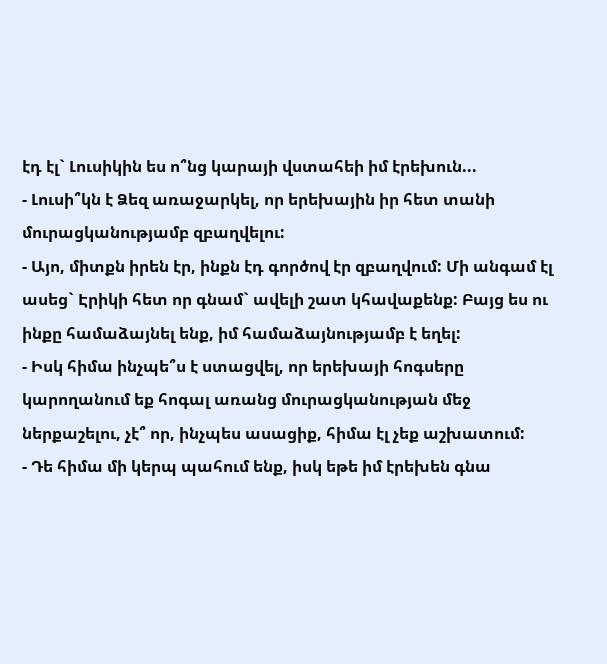էդ էլ` Լուսիկին ես ո՞նց կարայի վստահեի իմ էրեխուն...
- Լուսի՞կն է Ձեզ առաջարկել, որ երեխային իր հետ տանի մուրացկանությամբ զբաղվելու:
- Այո, միտքն իրեն էր, ինքն էդ գործով էր զբաղվում: Մի անգամ էլ ասեց` Էրիկի հետ որ գնամ` ավելի շատ կհավաքենք: Բայց ես ու ինքը համաձայնել ենք, իմ համաձայնությամբ է եղել:
- Իսկ հիմա ինչպե՞ս է ստացվել, որ երեխայի հոգսերը կարողանում եք հոգալ առանց մուրացկանության մեջ ներքաշելու, չէ՞ որ, ինչպես ասացիք, հիմա էլ չեք աշխատում:
- Դե հիմա մի կերպ պահում ենք, իսկ եթե իմ էրեխեն գնա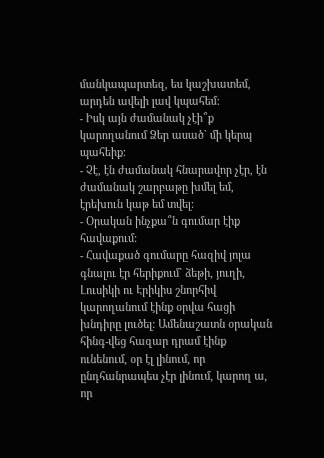մանկապարտեզ, ես կաշխատեմ, արդեն ավելի լավ կպահեմ:
- Իսկ այն ժամանակ չէի՞ք կարողանում Ձեր ասած` մի կերպ պահեիք:
- Չէ, էն ժամանակ հնարավոր չէր, էն ժամանակ շարբաթը խմել եմ, էրեխուն կաթ եմ տվել:
- Օրական ինչքա՞ն գումար էիք հավաքում:
- Հավաքած գումարը հազիվ յոլա գնալու էր հերիքում` ձեթի, յուղի, Լուսիկի ու Էրիկիս շնորհիվ կարողանում էինք օրվա հացի խնդիրը լուծել: Ամենաշատն օրական հինգ-վեց հազար դրամ էինք ունենում, օր էլ լինում, որ ընդհանրապես չէր լինում, կարող ա, որ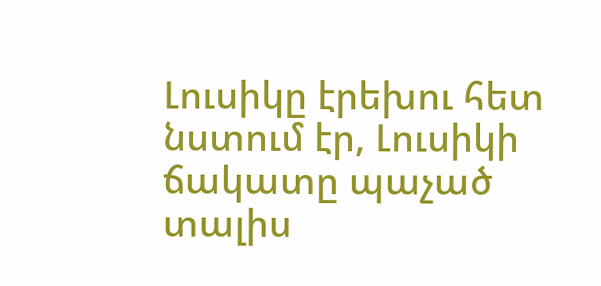Լուսիկը էրեխու հետ նստում էր, Լուսիկի ճակատը պաչած տալիս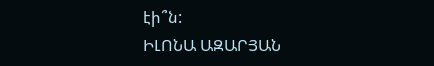էի՞ն:
ԻԼՈՆԱ ԱԶԱՐՅԱՆ